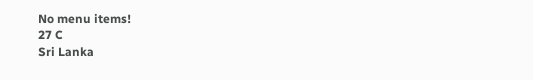No menu items!
27 C
Sri Lanka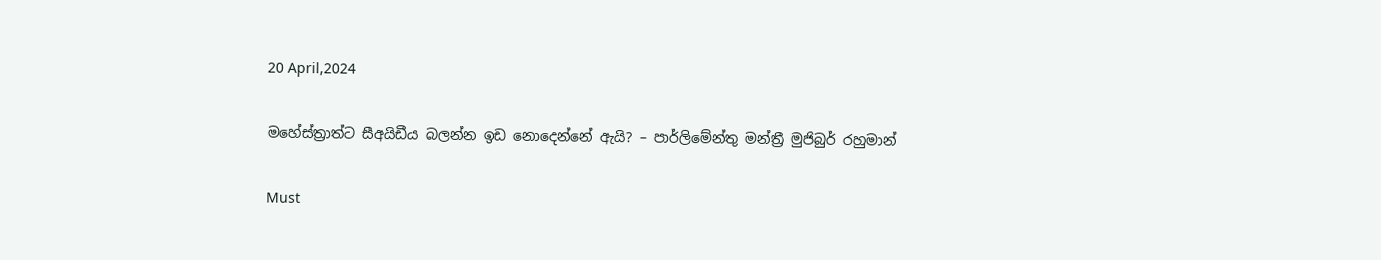20 April,2024

මහේස්ත්‍රාත්ට සීඅයිඩීය බලන්න ඉඩ නොදෙන්නේ ඇයි? – පාර්ලිමේන්තු මන්ත්‍රී මුජිබුර් රහුමාන්

Must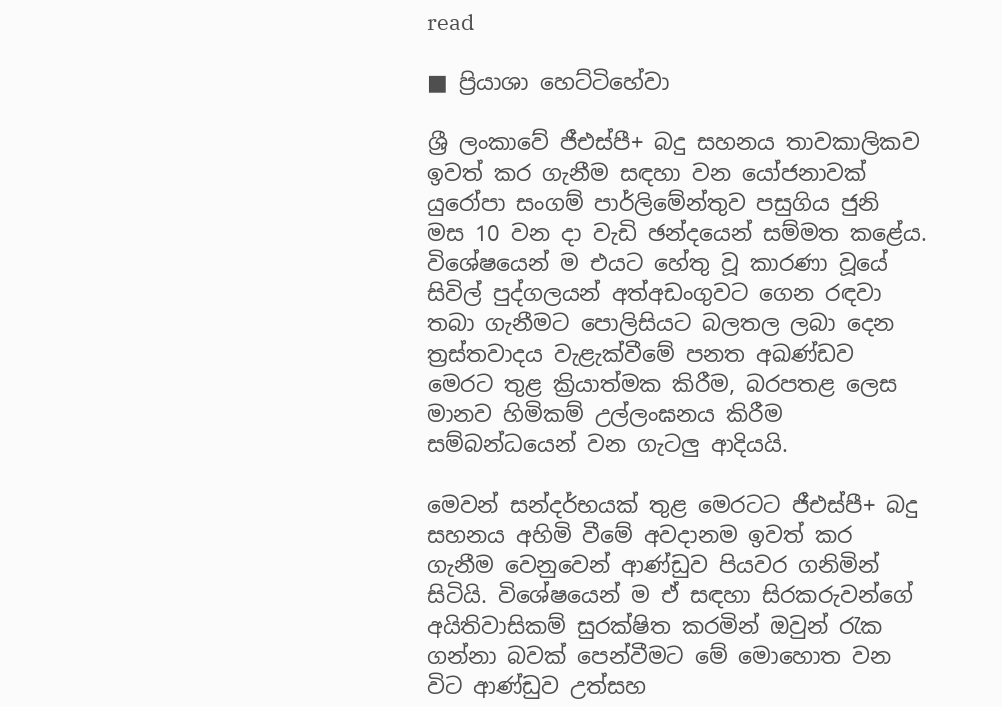read

■ ප්‍රියාශා හෙට්ටිහේවා

ශ්‍රී ලංකාවේ ජීඑස්පී+ බදු සහනය තාවකාලිකව ඉවත් කර ගැනීම සඳහා වන යෝජනාවක් යුරෝපා සංගම් පාර්ලිමේන්තුව පසුගිය ජුනි මස 10 වන දා වැඩි ඡන්දයෙන් සම්මත කළේය. විශේෂයෙන් ම එයට හේතු වූ කාරණා වූයේ සිවිල් පුද්ගලයන් අත්අඩංගුවට ගෙන රඳවා තබා ගැනීමට පොලිසියට බලතල ලබා දෙන ත්‍රස්තවාදය වැළැක්වීමේ පනත අඛණ්ඩව මෙරට තුළ ක්‍රියාත්මක කිරීම, බරපතළ ලෙස මානව හිමිකම් උල්ලංඝනය කිරීම සම්බන්ධයෙන් වන ගැටලු ආදියයි.

මෙවන් සන්දර්භයක් තුළ මෙරටට ජීඑස්පී+ බදු සහනය අහිමි වීමේ අවදානම ඉවත් කර ගැනීම වෙනුවෙන් ආණ්ඩුව පියවර ගනිමින් සිටියි. විශේෂයෙන් ම ඒ සඳහා සිරකරුවන්ගේ අයිතිවාසිකම් සුරක්ෂිත කරමින් ඔවුන් රැක ගන්නා බවක් පෙන්වීමට මේ මොහොත වන විට ආණ්ඩුව උත්සහ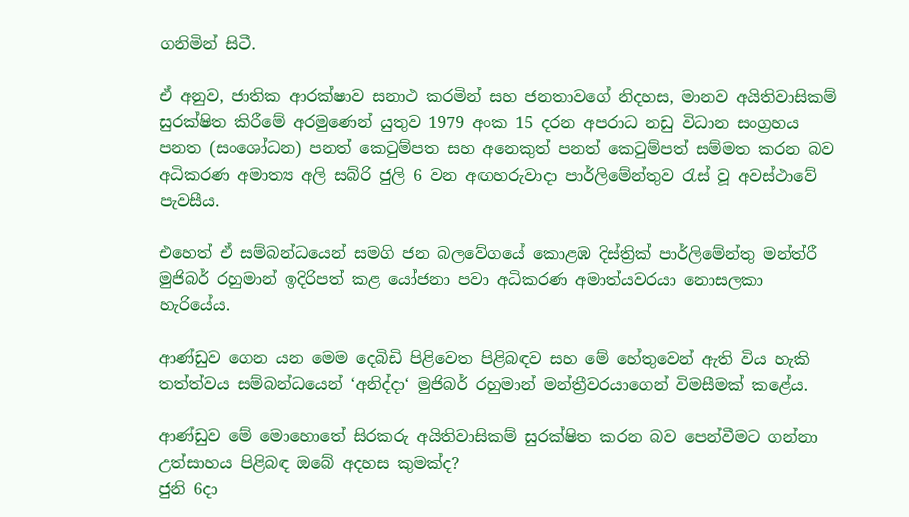ගනිමින් සිටී.

ඒ අනුව, ජාතික ආරක්ෂාව සනාථ කරමින් සහ ජනතාවගේ නිදහස, මානව අයිතිවාසිකම් සුරක්ෂිත කිරීමේ අරමුණෙන් යුතුව 1979 අංක 15 දරන අපරාධ නඩු විධාන සංග්‍රහය පනත (සංශෝධන) පනත් කෙටුම්පත සහ අනෙකුත් පනත් කෙටුම්පත් සම්මත කරන බව අධිකරණ අමාත්‍ය අලි සබ්රි ජුලි 6 වන අඟහරුවාදා පාර්ලිමේන්තුව රැස් වූ අවස්ථාවේ පැවසීය.

එහෙත් ඒ සම්බන්ධයෙන් සමගි ජන බලවේගයේ කොළඹ දිස්ත්‍රික් පාර්ලිමේන්තු මන්ත්රී මුජිබර් රහුමාන් ඉදිරිපත් කළ යෝජනා පවා අධිකරණ අමාත්යවරයා නොසලකා හැරියේය.

ආණ්ඩුව ගෙන යන මෙම දෙබිඩි පිළිවෙත පිළිබඳව සහ මේ හේතුවෙන් ඇති විය හැකි තත්ත්වය සම්බන්ධයෙන් ‘අනිද්දා‘ මුජිබර් රහුමාන් මන්ත්‍රීවරයාගෙන් විමසීමක් කළේය.

ආණ්ඩුව මේ මොහොතේ සිරකරු අයිතිවාසිකම් සුරක්ෂිත කරන බව පෙන්වීමට ගන්නා උත්සාහය පිළිබඳ ඔබේ අදහස කුමක්ද?
ජුනි 6දා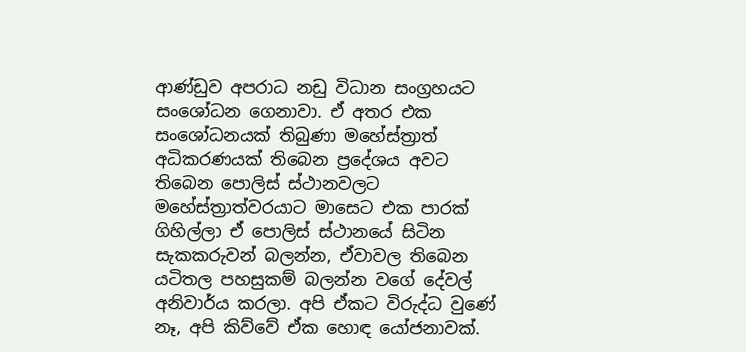ආණ්ඩුව අපරාධ නඩු විධාන සංග්‍රහයට සංශෝධන ගෙනාවා. ඒ අතර එක සංශෝධනයක් තිබුණා මහේස්ත්‍රාත් අධිකරණයක් තිබෙන ප්‍රදේශය අවට තිබෙන පොලිස් ස්ථානවලට මහේස්ත්‍රාත්වරයාට මාසෙට එක පාරක් ගිහිල්ලා ඒ පොලිස් ස්ථානයේ සිටින සැකකරුවන් බලන්න, ඒවාවල තිබෙන යටිතල පහසුකම් බලන්න වගේ දේවල් අනිවාර්ය කරලා. අපි ඒකට විරුද්ධ වුණේ නෑ, අපි කිව්වේ ඒක හොඳ යෝජනාවක්.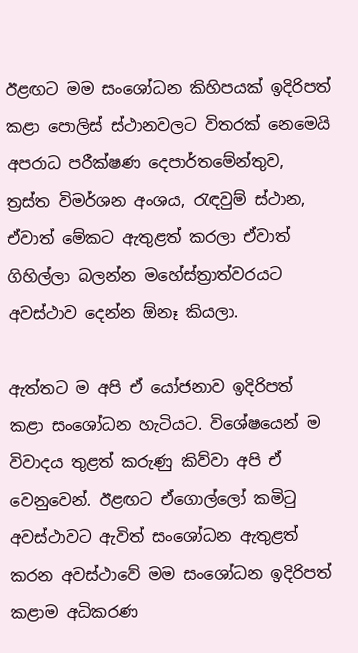ඊළඟට මම සංශෝධන කිහිපයක් ඉදිරිපත් කළා පොලිස් ස්ථානවලට විතරක් නෙමෙයි අපරාධ පරීක්ෂණ දෙපාර්තමේන්තුව, ත්‍රස්ත විමර්ශන අංශය, රැඳවුම් ස්ථාන, ඒවාත් මේකට ඇතුළත් කරලා ඒවාත් ගිහිල්ලා බලන්න මහේස්ත්‍රාත්වරයට අවස්ථාව දෙන්න ඕනෑ කියලා.

ඇත්තට ම අපි ඒ යෝජනාව ඉදිරිපත් කළා සංශෝධන හැටියට. විශේෂයෙන් ම විවාදය තුළත් කරුණු කිව්වා අපි ඒ වෙනුවෙන්. ඊළඟට ඒගොල්ලෝ කමිටු අවස්ථාවට ඇවිත් සංශෝධන ඇතුළත් කරන අවස්ථාවේ මම සංශෝධන ඉදිරිපත් කළාම අධිකරණ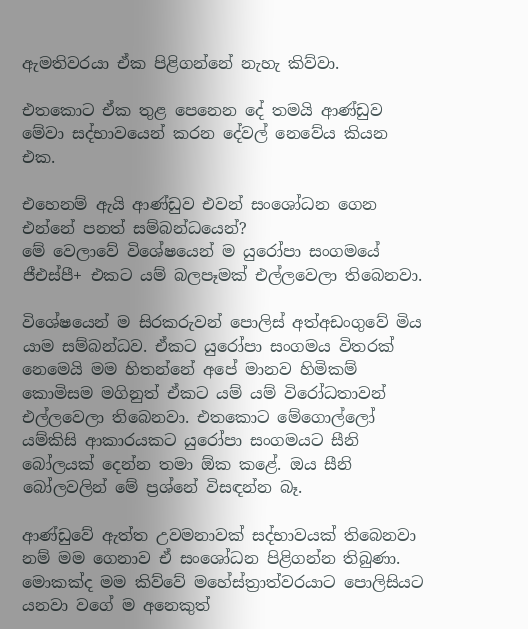ඇමතිවරයා ඒක පිළිගන්නේ නැහැ කිව්වා.

එතකොට ඒක තුළ පෙනෙන දේ තමයි ආණ්ඩුව මේවා සද්භාවයෙන් කරන දේවල් නෙවේය කියන එක.

එහෙනම් ඇයි ආණ්ඩුව එවන් සංශෝධන ගෙන එන්නේ පනත් සම්බන්ධයෙන්?
මේ වෙලාවේ විශේෂයෙන් ම යුරෝපා සංගමයේ ජීඑස්පී+ එකට යම් බලපෑමක් එල්ලවෙලා තිබෙනවා.

විශේෂයෙන් ම සිරකරුවන් පොලිස් අත්අඩංගුවේ මිය යාම සම්බන්ධව. ඒකට යුරෝපා සංගමය විතරක් නෙමෙයි මම හිතන්නේ අපේ මානව හිමිකම් කොමිසම මගිනුත් ඒකට යම් යම් විරෝධතාවන් එල්ලවෙලා තිබෙනවා. එතකොට මේගොල්ලෝ යම්කිසි ආකාරයකට යුරෝපා සංගමයට සීනි බෝලයක් දෙන්න තමා ඕක කළේ. ඔය සීනි බෝලවලින් මේ ප්‍රශ්නේ විසඳන්න බෑ.

ආණ්ඩුවේ ඇත්ත උවමනාවක් සද්භාවයක් තිබෙනවා නම් මම ගෙනාව ඒ සංශෝධන පිළිගන්න තිබුණා. මොකක්ද මම කිව්වේ මහේස්ත්‍රාත්වරයාට පොලිසියට යනවා වගේ ම අනෙකුත්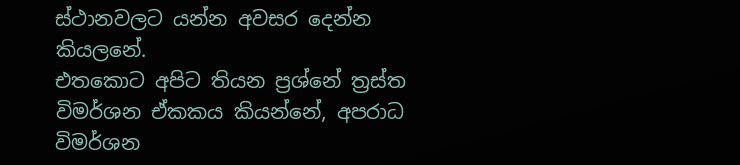ස්ථානවලට යන්න අවසර දෙන්න කියලනේ.
එතකොට අපිට තියන ප්‍රශ්නේ ත්‍රස්ත විමර්ශන ඒකකය කියන්නේ, අපරාධ විමර්ශන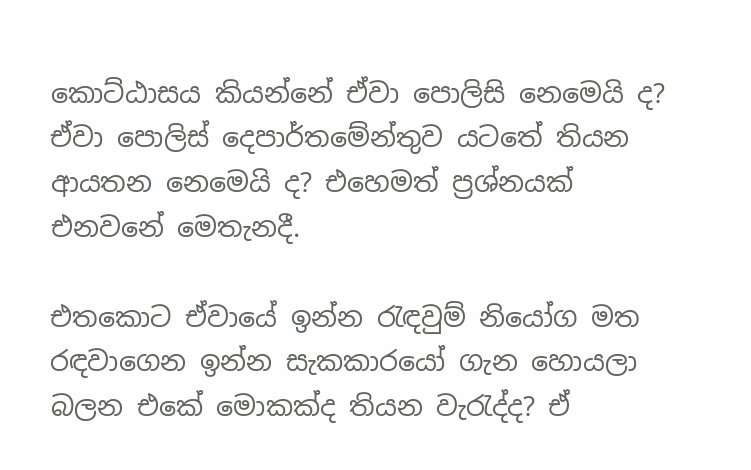කොට්ඨාසය කියන්නේ ඒවා පොලිසි නෙමෙයි ද? ඒවා පොලිස් දෙපාර්තමේන්තුව යටතේ තියන ආයතන නෙමෙයි ද? එහෙමත් ප්‍රශ්නයක් එනවනේ මෙතැනදී.

එතකොට ඒවායේ ඉන්න රැඳවුම් නියෝග මත රඳවාගෙන ඉන්න සැකකාරයෝ ගැන හොයලා බලන එකේ මොකක්ද තියන වැරැද්ද? ඒ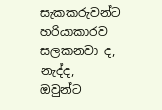සැකකරුවන්ට හරියාකාරව සලකනවා ද, නැද්ද, ඔවුන්ට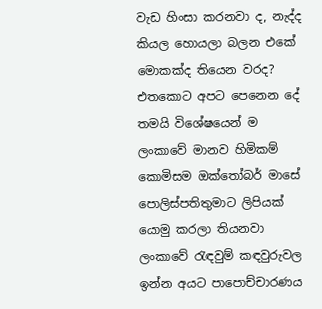වැඩ හිංසා කරනවා ද, නැද්ද කියල හොයලා බලන එකේ මොකක්ද තියෙන වරද?
එතකොට අපට පෙනෙන දේ තමයි විශේෂයෙන් ම ලංකාවේ මානව හිමිකම් කොමිසම ඔක්තෝබර් මාසේ පොලිස්පතිතුමාට ලිපියක් යොමු කරලා තියනවා ලංකාවේ රැඳවුම් කඳවුරුවල ඉන්න අයට පාපොච්චාරණය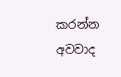කරන්න අවවාද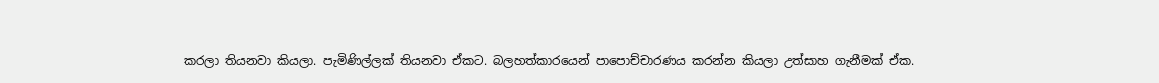කරලා තියනවා කියලා. පැමිණිල්ලක් තියනවා ඒකට. බලහත්කාරයෙන් පාපොච්චාරණය කරන්න කියලා උත්සාහ ගැනීමක් ඒක.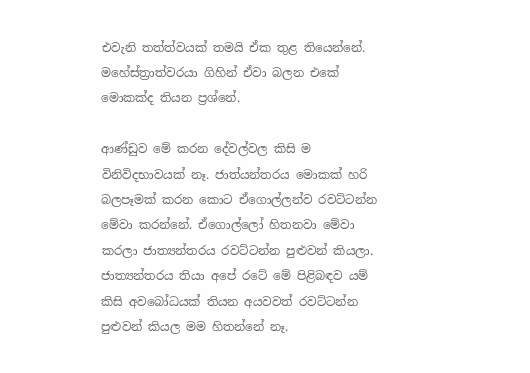එවැනි තත්ත්වයක් තමයි ඒක තුළ තියෙන්නේ. මහේස්ත්‍රාත්වරයා ගිහින් ඒවා බලන එකේ මොකක්ද තියන ප්‍රශ්නේ.

ආණ්ඩුව මේ කරන දේවල්වල කිසි ම විනිවිදභාවයක් නෑ. ජාත්යන්තරය මොකක් හරි බලපෑමක් කරන කොට ඒගොල්ලන්ව රවට්ටන්න මේවා කරන්නේ. ඒගොල්ලෝ හිතනවා මේවා කරලා ජාත්‍යන්තරය රවට්ටන්න පුළුවන් කියලා. ජාත්‍යන්තරය තියා අපේ රටේ මේ පිළිබඳව යම් කිසි අවබෝධයක් තියන අයවවත් රවට්ටන්න පුළුවන් කියල මම හිතන්නේ නෑ.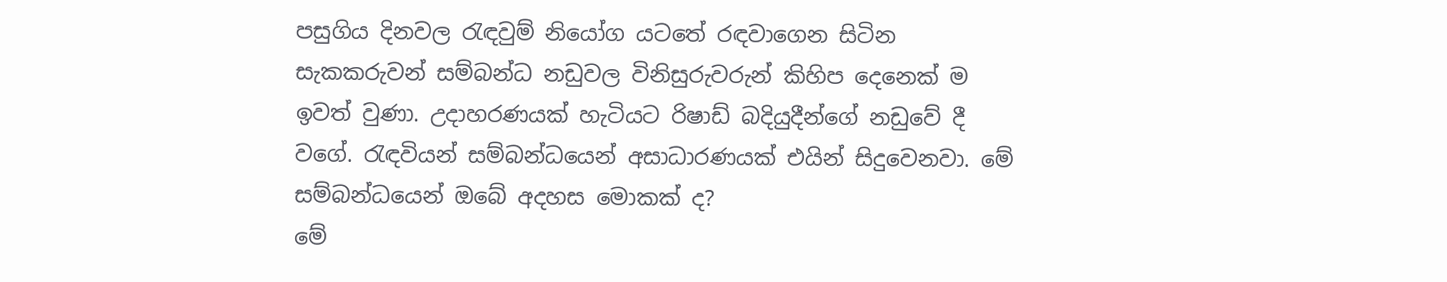පසුගිය දිනවල රැඳවුම් නියෝග යටතේ රඳවාගෙන සිටින සැකකරුවන් සම්බන්ධ නඩුවල විනිසුරුවරුන් කිහිප දෙනෙක් ම ඉවත් වුණා. උදාහරණයක් හැටියට රිෂාඩ් බදියුදීන්ගේ නඩුවේ දී වගේ. රැඳවියන් සම්බන්ධයෙන් අසාධාරණයක් එයින් සිදුවෙනවා. මේ සම්බන්ධයෙන් ඔබේ අදහස මොකක් ද?
මේ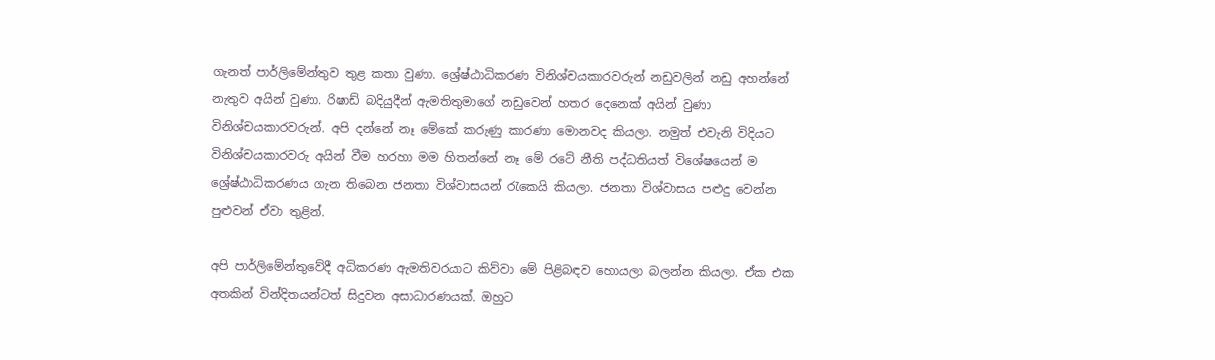ගැනත් පාර්ලිමේන්තුව තුළ කතා වුණා. ශ්‍රේෂ්ඨාධිකරණ විනිශ්චයකාරවරුන් නඩුවලින් නඩු අහන්නේ නැතුව අයින් වුණා. රිෂාඩ් බදියුදීන් ඇමතිතුමාගේ නඩුවෙන් හතර දෙනෙක් අයින් වුණා විනිශ්චයකාරවරුන්. අපි දන්නේ නෑ මේකේ කරුණු කාරණා මොනවද කියලා. නමුත් එවැනි විදියට විනිශ්චයකාරවරු අයින් වීම හරහා මම හිතන්නේ නෑ මේ රටේ නීති පද්ධතියත් විශේෂයෙන් ම ශ්‍රේෂ්ඨාධිකරණය ගැන තිබෙන ජනතා විශ්වාසයන් රැකෙයි කියලා. ජනතා විශ්වාසය පළුදු වෙන්න පුළුවන් ඒවා තුළින්.

අපි පාර්ලිමේන්තුවේදී අධිකරණ ඇමතිවරයාට කිව්වා මේ පිළිබඳව හොයලා බලන්න කියලා. ඒක එක අතකින් වින්දිතයන්ටත් සිදුවන අසාධාරණයක්. ඔහුට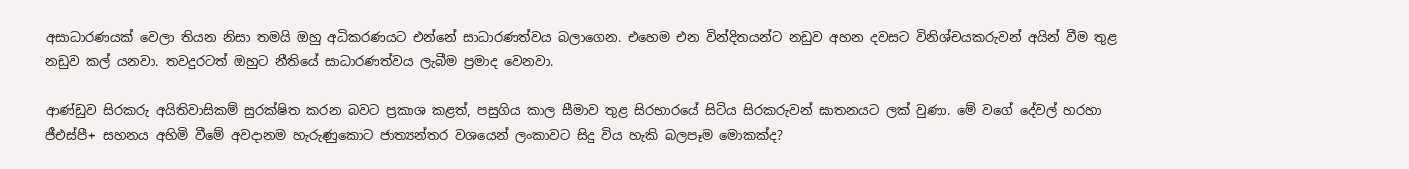අසාධාරණයක් වෙලා තියන නිසා තමයි ඔහු අධිකරණයට එන්නේ සාධාරණත්වය බලාගෙන. එහෙම එන වින්දිතයන්ට නඩුව අහන දවසට විනිශ්චයකරුවන් අයින් වීම තුළ නඩුව කල් යනවා. තවදුරටත් ඔහුට නීතියේ සාධාරණත්වය ලැබීම ප්‍රමාද වෙනවා.

ආණ්ඩුව සිරකරු අයිතිවාසිකම් සුරක්ෂිත කරන බවට ප්‍රකාශ කළත්, පසුගිය කාල සීමාව තුළ සිරභාරයේ සිටිය සිරකරුවන් ඝාතනයට ලක් වුණා. මේ වගේ දේවල් හරහා ජීඑස්පී+ සහනය අහිමි වීමේ අවදානම හැරුණුකොට ජාත්‍යන්තර වශයෙන් ලංකාවට සිදු විය හැකි බලපෑම මොකක්ද?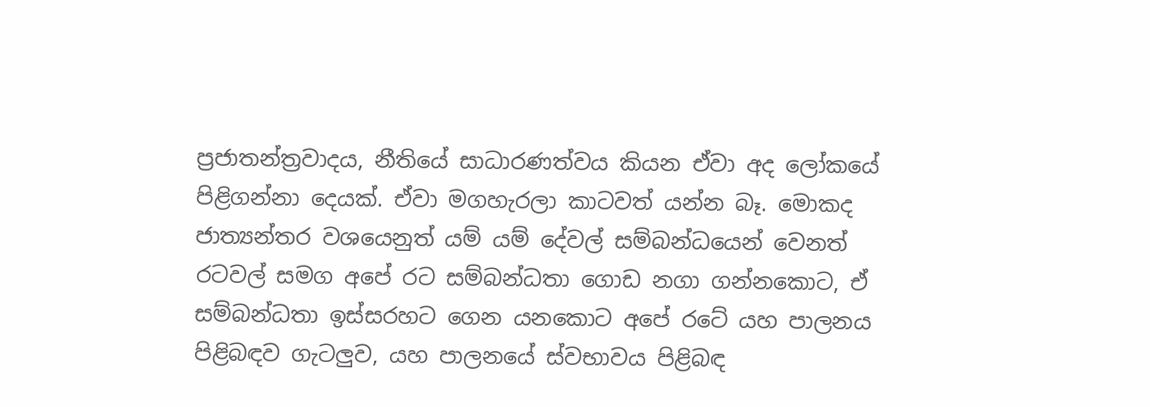ප්‍රජාතන්ත්‍රවාදය, නීතියේ සාධාරණත්වය කියන ඒවා අද ලෝකයේ පිළිගන්නා දෙයක්. ඒවා මගහැරලා කාටවත් යන්න බෑ. මොකද ජාත්‍යන්තර වශයෙනුත් යම් යම් දේවල් සම්බන්ධයෙන් වෙනත් රටවල් සමග අපේ රට සම්බන්ධතා ගොඩ නගා ගන්නකොට, ඒ සම්බන්ධතා ඉස්සරහට ගෙන යනකොට අපේ රටේ යහ පාලනය පිළිබඳව ගැටලුව, යහ පාලනයේ ස්වභාවය පිළිබඳ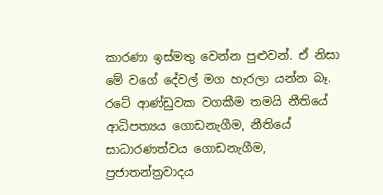කාරණා ඉස්මතු වෙන්න පුළුවන්. ඒ නිසා මේ වගේ දේවල් මග හැරලා යන්න බෑ. රටේ ආණ්ඩුවක වගකීම තමයි නීතියේ ආධිපත්‍යය ගොඩනැගීම, නීතියේ සාධාරණත්වය ගොඩනැගීම, ප්‍රජාතන්ත්‍රවාදය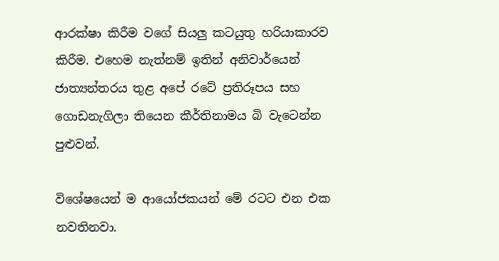ආරක්ෂා කිරීම වගේ සියලු කටයුතු හරියාකාරව කිරීම. එහෙම නැත්නම් ඉතින් අනිවාර්යෙන් ජාත්‍යන්තරය තුළ අපේ රටේ ප්‍රතිරූපය සහ ගොඩනැගිලා තියෙන කීර්තිනාමය බි වැටෙන්න පුළුවන්.

විශේෂයෙන් ම ආයෝජකයන් මේ රටට එන එක නවතිනවා.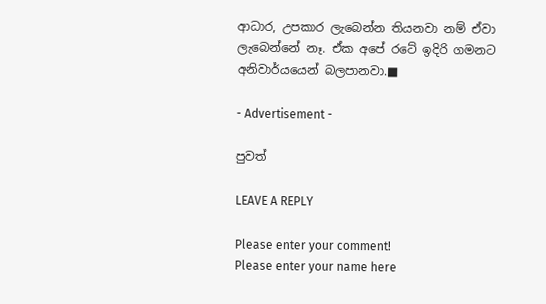ආධාර, උපකාර ලැබෙන්න තියනවා නම් ඒවා ලැබෙන්නේ නෑ. ඒක අපේ රටේ ඉදිරි ගමනට අනිවාර්යයෙන් බලපානවා.■

- Advertisement -

පුවත්

LEAVE A REPLY

Please enter your comment!
Please enter your name here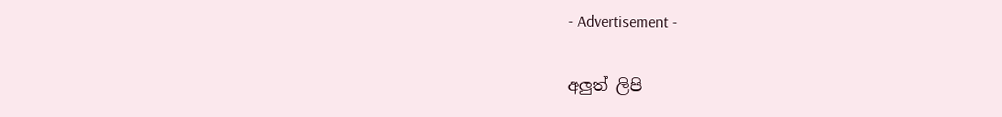- Advertisement -

අලුත් ලිපි